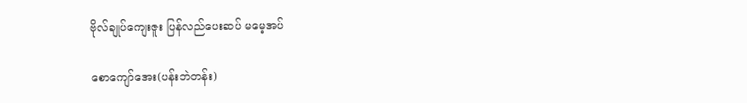ဗိုလ်ချုပ်ကျေးဇူး ပြန်လည်ပေးဆပ် မမေ့အပ်

စောကျော်အေး(ပန်းဘဲတန်း)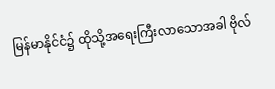မြန်မာနိုင်ငံ၌ ထိုသို့အရေးကြီးလာသောအခါ ဗိုလ်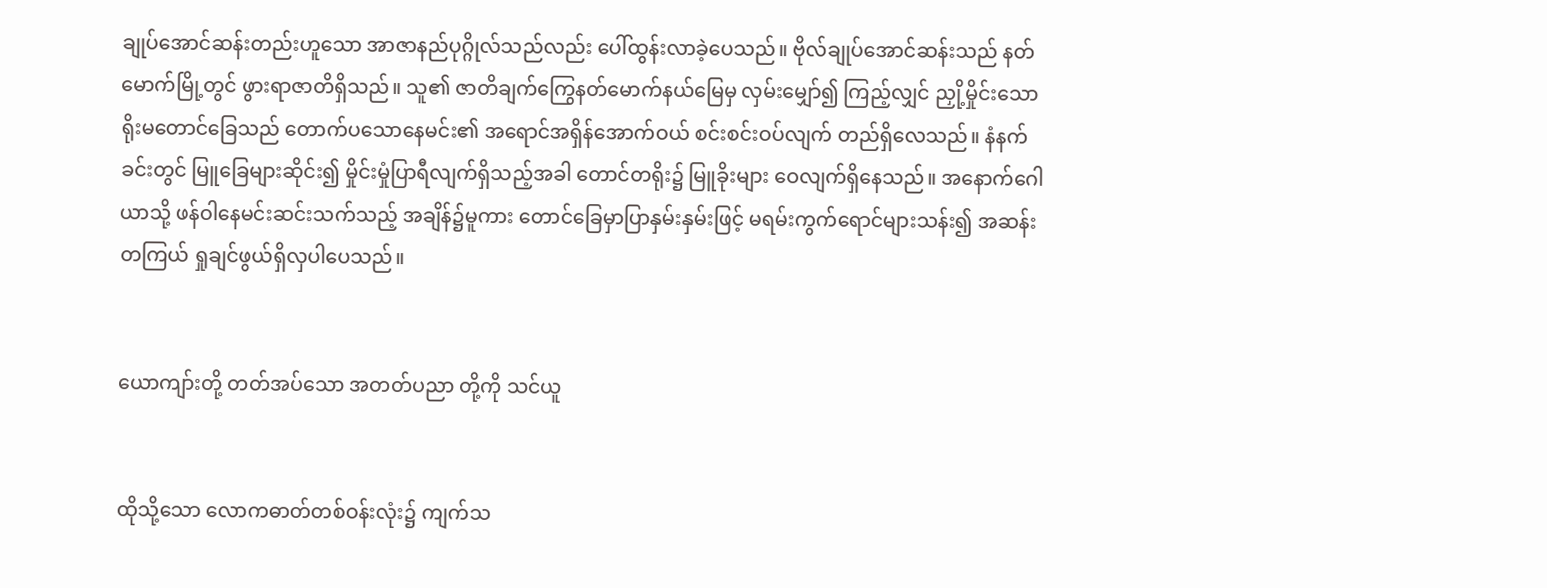ချုပ်အောင်ဆန်းတည်းဟူသော အာဇာနည်ပုဂ္ဂိုလ်သည်လည်း ပေါ်ထွန်းလာခဲ့ပေသည်။ ဗိုလ်ချုပ်အောင်ဆန်းသည် နတ်မောက်မြို့တွင် ဖွားရာဇာတိရှိသည်။ သူ၏ ဇာတိချက်ကြွေနတ်မောက်နယ်မြေမှ လှမ်းမျှော်၍ ကြည့်လျှင် ညှို့မှိုင်းသောရိုးမတောင်ခြေသည် တောက်ပသောနေမင်း၏ အရောင်အရှိန်အောက်ဝယ် စင်းစင်းဝပ်လျက် တည်ရှိလေသည်။ နံနက်ခင်းတွင် မြူခြေများဆိုင်း၍ မှိုင်းမှုံပြာရီလျက်ရှိသည့်အခါ တောင်တရိုး၌ မြူခိုးများ ဝေလျက်ရှိနေသည်။ အနောက်ဂေါယာသို့ ဖန်ဝါနေမင်းဆင်းသက်သည့် အချိန်၌မူကား တောင်ခြေမှာပြာနှမ်းနှမ်းဖြင့် မရမ်းကွက်ရောင်များသန်း၍ အဆန်းတကြယ် ရှုချင်ဖွယ်ရှိလှပါပေသည်။


ယောကျာ်းတို့ တတ်အပ်သော အတတ်ပညာ တို့ကို သင်ယူ


ထိုသို့သော လောကဓာတ်တစ်ဝန်းလုံး၌ ကျက်သ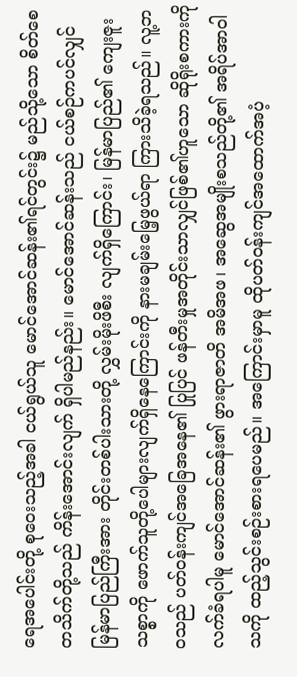ရေအပေါင်းတို့ စုဝေးသည့်အခါ ငယ်ရွယ်သူ မောင်အောင်ဆန်း၏ရင်တွင်း၌ မည်သို့သော စိတ်စေတသိက်တို့သည် ကိန်းအောင်းလျက် ရှိပါမည်နည်း။ မောင်အောင်ဆန်းသည် ငယ်စဉ်ကပင်လျှင် မြန်မာပြည်ကြီးအား တိုင်းတစ်ပါးသားတို့ လွှမ်းမိုးဖိစီး လျက်ရှိကြောင်း၊ မြန်မာပြည်၏ ကျေးဇူးသစ္စာကို ဖောက်သူတို့ပေါများလျက်ရှိနေကြောင်းကို နားမချမ်းမြေ့ဖွယ်ရာ ကြားသိခဲ့ရသည်။ လူ့ဘဝသည် ပတ်ဝန်းကျင်အခြေအနေ၏ ပြုပြင် ဖန်တီးမှုအတိုင်းသာလျှင်ဖြစ်၏ဟူသော ဆိုရိုးစကားကိုလက်ခံရပါမူ မောင်အောင်ဆန်း၏ ဖွားရာဇာတိ အမိအဖ၊ အဆွေအမျိုးစသည်တို့၏ အရိပ်အာဝါသကို ထည့်သွင်းစဉ်းစားရပေမည်။ အကြောင်းမှာမူ ထိုပတ်ဝန်းကျင်အထောက်အပံ့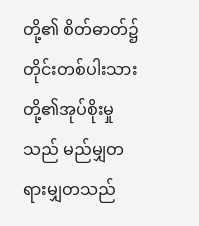တို့၏ စိတ်ဓာတ်၌ တိုင်းတစ်ပါးသားတို့၏အုပ်စိုးမှုသည် မည်မျှတရားမျှတသည်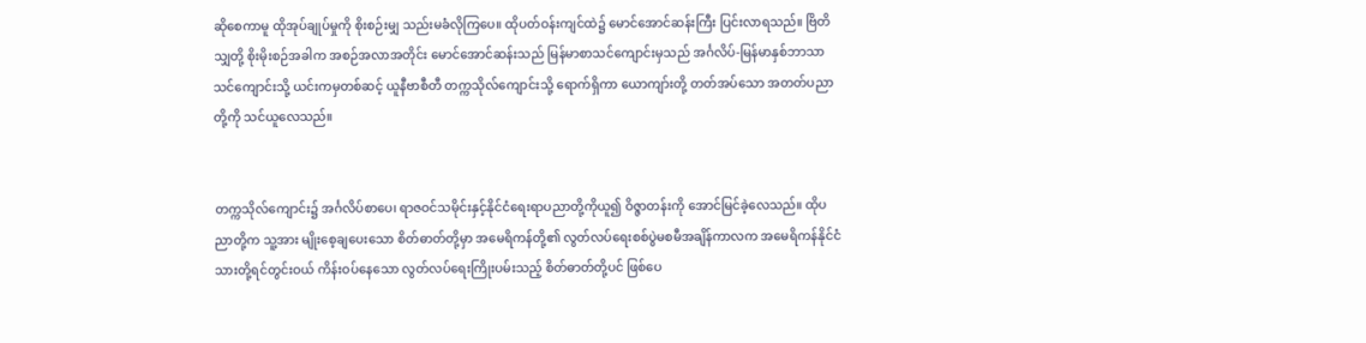ဆိုစေကာမူ ထိုအုပ်ချုပ်မှုကို စိုးစဉ်းမျှ သည်းမခံလိုကြပေ။ ထိုပတ်ဝန်းကျင်ထဲ၌ မောင်အောင်ဆန်းကြီး ပြင်းလာရသည်။ ဗြိတိသျှတို့ စိုးမိုးစဉ်အခါက အစဉ်အလာအတိုင်း မောင်အောင်ဆန်းသည် မြန်မာစာသင်ကျောင်းမှသည် အင်္ဂလိပ်-မြန်မာနှစ်ဘာသာသင်ကျောင်းသို့ ယင်းကမှတစ်ဆင့် ယူနီဗာစီတီ တက္ကသိုလ်ကျောင်းသို့ ရောက်ရှိကာ ယောကျာ်းတို့ တတ်အပ်သော အတတ်ပညာတို့ကို သင်ယူလေသည်။


တက္ကသိုလ်ကျောင်း၌ အင်္ဂလိပ်စာပေ၊ ရာဇဝင်သမိုင်းနှင့်နိုင်ငံရေးရာပညာတို့ကိုယူ၍ ဝိဇ္ဇာတန်းကို အောင်မြင်ခဲ့လေသည်။ ထိုပညာတို့က သူ့အား မျိုးစေ့ချပေးသော စိတ်ဓာတ်တို့မှာ အမေရိကန်တို့၏ လွတ်လပ်ရေးစစ်ပွဲမစမီအချိန်ကာလက အမေရိကန်နိုင်ငံသားတို့ရင်တွင်းဝယ် ကိန်းဝပ်နေသော လွတ်လပ်ရေးကြိုးပမ်းသည့် စိတ်ဓာတ်တို့ပင် ဖြစ်ပေ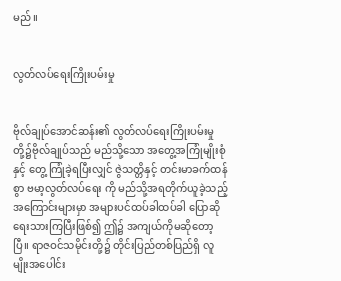မည်။


လွတ်လပ်ရေးကြိုးပမ်းမှု


ဗိုလ်ချုပ်အောင်ဆန်း၏ လွတ်လပ်ရေးကြိုးပမ်းမှုတို့၌ဗိုလ်ချုပ်သည် မည်သို့သော အတွေ့အကြုံမျိုးစုံနှင့် တွေ့ ကြုံခဲ့ရပြီးလျှင် ဇွဲသတ္တိနှင့် တင်းမာခက်ထန်စွာ ဗမာ့လွတ်လပ်ရေး ကို မည်သို့အရတိုက်ယူခဲ့သည့် အကြောင်းများမှာ အများပင်ထပ်ခါထပ်ခါ ပြောဆိုရေးသားကြပြီးဖြစ်၍ ဤ၌ အကျယ်ကိုမဆိုတော့ပြီ။ ရာဇဝင်သမိုင်းတို့၌ တိုင်းပြည်တစ်ပြည်ရှိ လူမျိုးအပေါင်း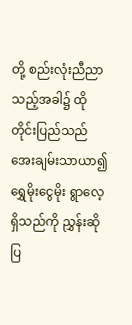တို့ စည်းလုံးညီညာသည့်အခါ၌ ထိုတိုင်းပြည်သည် အေးချမ်းသာယာ၍ ရွှေမိုးငွေမိုး ရွာလေ့ရှိသည်ကို ညွှန်းဆိုပြ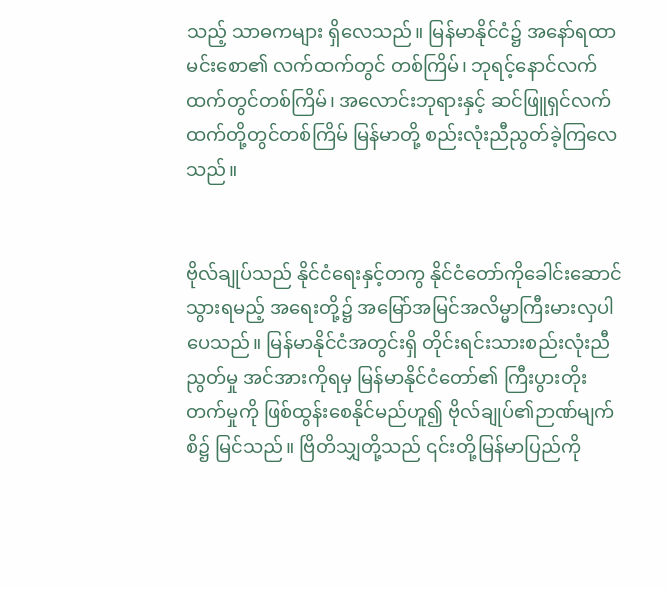သည့် သာဓကများ ရှိလေသည်။ မြန်မာနိုင်ငံ၌ အနော်ရထာမင်းစော၏ လက်ထက်တွင် တစ်ကြိမ်၊ ဘုရင့်နောင်လက်ထက်တွင်တစ်ကြိမ်၊ အလောင်းဘုရားနှင့် ဆင်ဖြူရှင်လက်ထက်တို့တွင်တစ်ကြိမ် မြန်မာတို့ စည်းလုံးညီညွတ်ခဲ့ကြလေသည်။


ဗိုလ်ချုပ်သည် နိုင်ငံရေးနှင့်တကွ နိုင်ငံတော်ကိုခေါင်းဆောင်သွားရမည့် အရေးတို့၌ အမြော်အမြင်အလိမ္မာကြီးမားလှပါပေသည်။ မြန်မာနိုင်ငံအတွင်းရှိ တိုင်းရင်းသားစည်းလုံးညီညွတ်မှု အင်အားကိုရမှ မြန်မာနိုင်ငံတော်၏ ကြီးပွားတိုးတက်မှုကို ဖြစ်ထွန်းစေနိုင်မည်ဟူ၍ ဗိုလ်ချုပ်၏ဉာဏ်မျက်စိ၌ မြင်သည်။ ဗြိတိသျှတို့သည် ၎င်းတို့မြန်မာပြည်ကို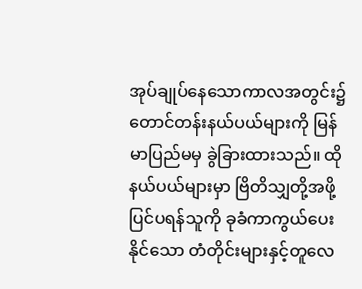အုပ်ချုပ်နေသောကာလအတွင်း၌ တောင်တန်းနယ်ပယ်များကို မြန်မာပြည်မမှ ခွဲခြားထားသည်။ ထိုနယ်ပယ်များမှာ ဗြိတိသျှတို့အဖို့ ပြင်ပရန်သူကို ခုခံကာကွယ်ပေးနိုင်သော တံတိုင်းများနှင့်တူလေ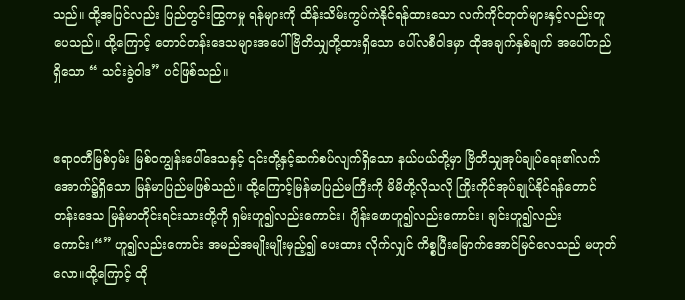သည်။ ထို့အပြင်လည်း ပြည်တွင်းထြွကမှု ရန်များကို ထိန်းသိမ်းကွပ်ကဲနိုင်ရန်ထားသော လက်ကိုင်တုတ်များနှင့်လည်းတူပေသည်။ ထို့ကြောင့် တောင်တန်းဒေသများအပေါ်ဗြိတိသျှတို့ထားရှိသော ပေါ်လစီဝါဒမှာ ထိုအချက်နှစ်ချက် အပေါ်တည်ရှိသော “ သင်းခွဲဝါဒ” ပင်ဖြစ်သည်။


ဧရာဝတီမြစ်ဝှမ်း မြစ်ဝကျွန်းပေါ်ဒေသနှင့် ၎င်းတို့နှင့်ဆက်စပ်လျက်ရှိသော နယ်ပယ်တို့မှာ ဗြိတိသျှအုပ်ချုပ်ရေး၏လက်အောက်၌ရှိသော မြန်မာပြည်မဖြစ်သည်။ ထို့ကြောင့်မြန်မာပြည်မကြီးကို မိမိတို့လိုသလို ကြိုးကိုင်အုပ်ချုပ်နိုင်ရန်တောင်တန်းဒေသ မြန်မာတိုင်းရင်းသားတို့ကို ရှမ်းဟူ၍လည်းကောင်း၊ ဂျိန်းဖောဟူ၍လည်းကောင်း၊ ချင်းဟူ၍လည်းကောင်း၊“” ဟူ၍လည်းကောင်း အမည်အမျိုးမျိုးမှည့်၍ ပေးထား လိုက်လျှင် ကိစ္စပြီးမြောက်အောင်မြင်လေသည် မဟုတ်လော။ထို့ကြောင့် ထို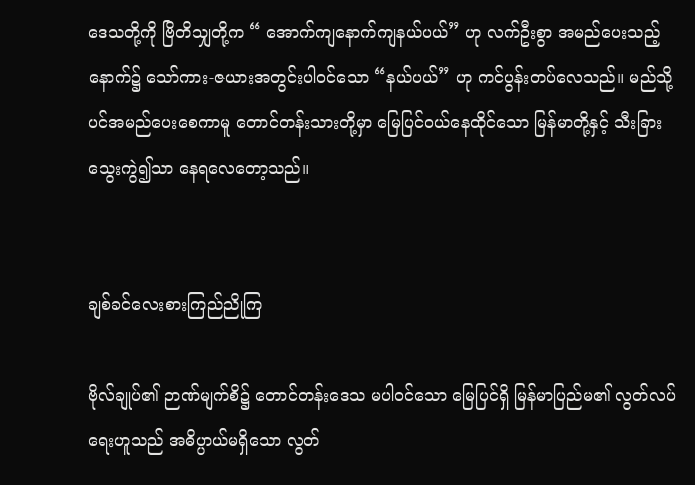ဒေသတို့ကို ဗြိတိသျှတို့က “ အောက်ကျနောက်ကျနယ်ပယ်” ဟု လက်ဦးစွာ အမည်ပေးသည့်နောက်၌ သော်ကား-ဇယားအတွင်းပါဝင်သော “နယ်ပယ်” ဟု ကင်ပွန်းတပ်လေသည်။ မည်သို့ပင်အမည်ပေးစေကာမူ တောင်တန်းသားတို့မှာ မြေပြင်ဝယ်နေထိုင်သော မြန်မာတို့နှင့် သီးခြားသွေးကွဲ၍သာ နေရလေတော့သည်။


ချစ်ခင်လေးစားကြည်ညိုကြ

ဗိုလ်ချုပ်၏ ဉာဏ်မျက်စိ၌ တောင်တန်းဒေသ မပါဝင်သော မြေပြင်ရှိ မြန်မာပြည်မ၏ လွတ်လပ်ရေးဟူသည် အဓိပ္ပာယ်မရှိသော လွတ်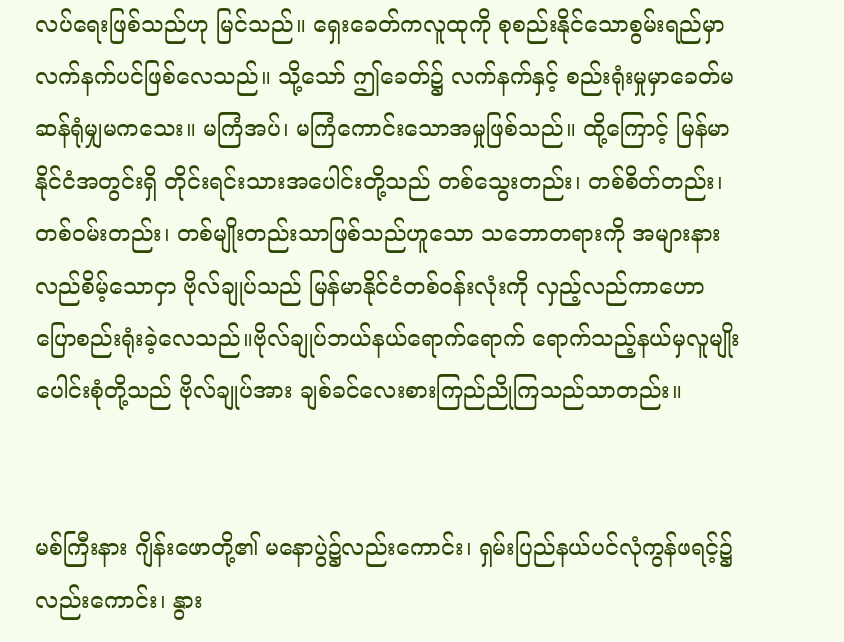လပ်ရေးဖြစ်သည်ဟု မြင်သည်။ ရှေးခေတ်ကလူထုကို စုစည်းနိုင်သောစွမ်းရည်မှာ လက်နက်ပင်ဖြစ်လေသည်။ သို့သော် ဤခေတ်၌ လက်နက်နှင့် စည်းရုံးမှုမှာခေတ်မဆန်ရုံမျှမကသေး။ မကြံအပ်၊ မကြံကောင်းသောအမှုဖြစ်သည်။ ထို့ကြောင့် မြန်မာနိုင်ငံအတွင်းရှိ တိုင်းရင်းသားအပေါင်းတို့သည် တစ်သွေးတည်း၊ တစ်စိတ်တည်း၊ တစ်ဝမ်းတည်း၊ တစ်မျိုးတည်းသာဖြစ်သည်ဟူသော သဘောတရားကို အများနားလည်စိမ့်သောငှာ ဗိုလ်ချုပ်သည် မြန်မာနိုင်ငံတစ်ဝန်းလုံးကို လှည့်လည်ကာဟောပြောစည်းရုံးခဲ့လေသည်။ဗိုလ်ချုပ်ဘယ်နယ်ရောက်ရောက် ရောက်သည့်နယ်မှလူမျိုး ပေါင်းစုံတို့သည် ဗိုလ်ချုပ်အား ချစ်ခင်လေးစားကြည်ညိုကြသည်သာတည်း။


မစ်ကြီးနား ဂျိန်းဖောတို့၏ မနောပွဲ၌လည်းကောင်း၊ ရှမ်းပြည်နယ်ပင်လုံကွန်ဖရင့်၌လည်းကောင်း၊ နွား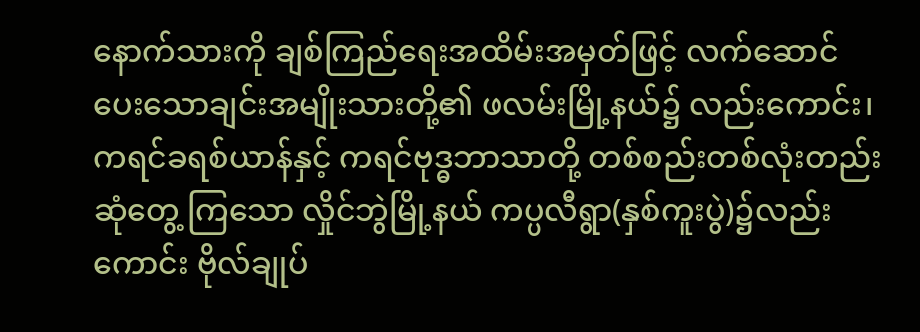နောက်သားကို ချစ်ကြည်ရေးအထိမ်းအမှတ်ဖြင့် လက်ဆောင်ပေးသောချင်းအမျိုးသားတို့၏ ဖလမ်းမြို့နယ်၌ လည်းကောင်း၊ ကရင်ခရစ်ယာန်နှင့် ကရင်ဗုဒ္ဓဘာသာတို့ တစ်စည်းတစ်လုံးတည်းဆုံတွေ့ ကြသော လှိုင်ဘွဲမြို့နယ် ကပ္ပလီရွာ(နှစ်ကူးပွဲ)၌လည်းကောင်း ဗိုလ်ချုပ်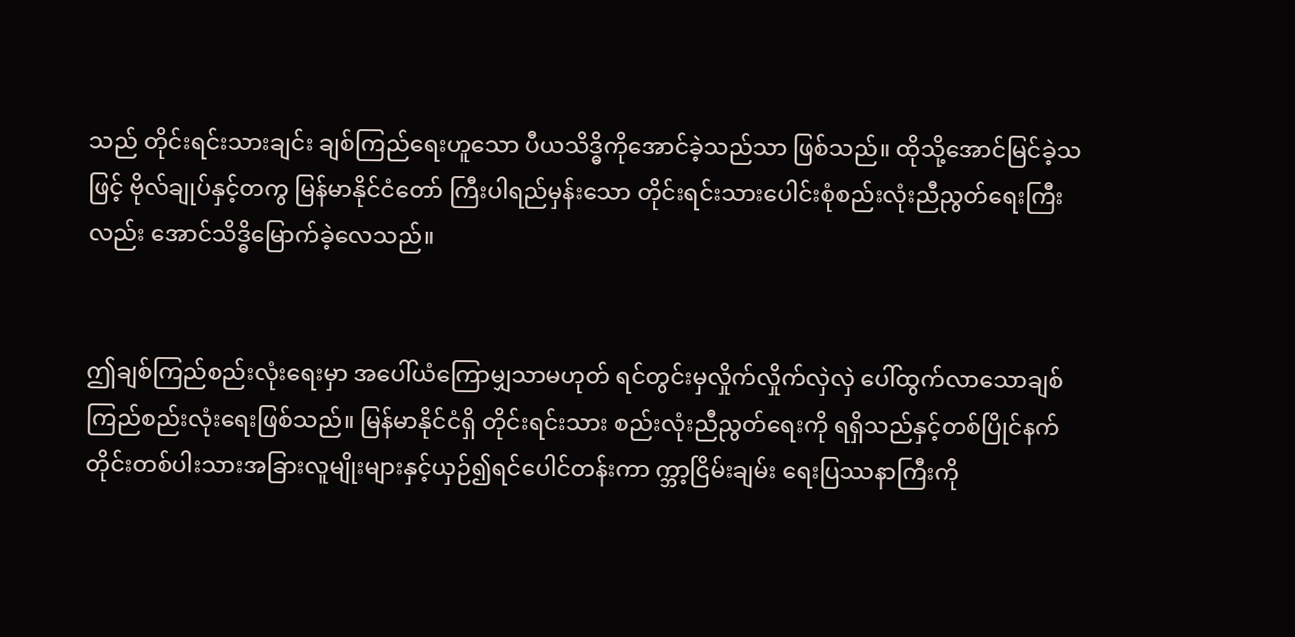သည် တိုင်းရင်းသားချင်း ချစ်ကြည်ရေးဟူသော ပီယသိဒ္ဓိကိုအောင်ခဲ့သည်သာ ဖြစ်သည်။ ထိုသို့အောင်မြင်ခဲ့သဖြင့် ဗိုလ်ချုပ်နှင့်တကွ မြန်မာနိုင်ငံတော် ကြီးပါရည်မှန်းသော တိုင်းရင်းသားပေါင်းစုံစည်းလုံးညီညွတ်ရေးကြီးလည်း အောင်သိဒ္ဓိမြောက်ခဲ့လေသည်။


ဤချစ်ကြည်စည်းလုံးရေးမှာ အပေါ်ယံကြောမျှသာမဟုတ် ရင်တွင်းမှလှိုက်လှိုက်လှဲလှဲ ပေါ်ထွက်လာသောချစ်ကြည်စည်းလုံးရေးဖြစ်သည်။ မြန်မာနိုင်ငံရှိ တိုင်းရင်းသား စည်းလုံးညီညွတ်ရေးကို ရရှိသည်နှင့်တစ်ပြိုင်နက် တိုင်းတစ်ပါးသားအခြားလူမျိုးများနှင့်ယှဉ်၍ရင်ပေါင်တန်းကာ က္ဘာ့ငြိမ်းချမ်း ရေးပြဿနာကြီးကို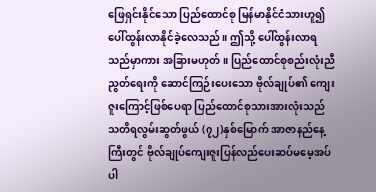ဖြေရှင်းနိုင်သော ပြည်ထောင်စု မြန်မာနိုင်ငံသားဟူ၍ ပေါ်ထွန်းလာနိုင်ခဲ့လေသည်။ ဤသို့ ပေါ်ထွန်းလာရသည်မှာကား အခြားမဟုတ်။ ပြည်ထောင်စုစည်းလုံးညီညွတ်ရေးကို ဆောင်ကြဉ်းပေးသော ဗိုလ်ချုပ်၏ ကျေးဇူးကြောင့်ဖြစ်ပေရာ ပြည်ထောင်စုသားအားလုံးသည် သတိရလွမ်းဆွတ်ဖွယ် (၇၂)နှစ်မြောက် အာဇာနည်နေ့ကြီးတွင် ဗိုလ်ချုပ်ကျေးဇူးပြန်လည်ပေးဆပ်မမေ့အပ်ပါ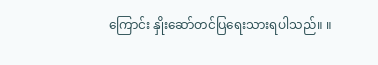ကြောင်း နှိုးဆော်တင်ပြရေးသားရပါသည်။ ။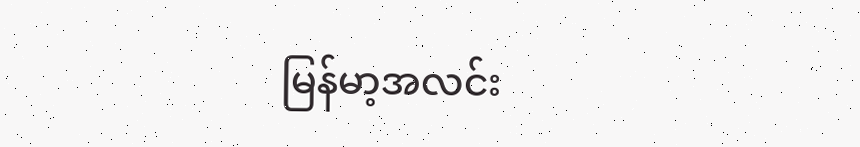မြန်မာ့အလင်း